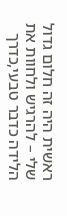ראשית היה זה חלום גדול שלי – להרגיש ולחוות את הלידה כדבר טבעי,כדרך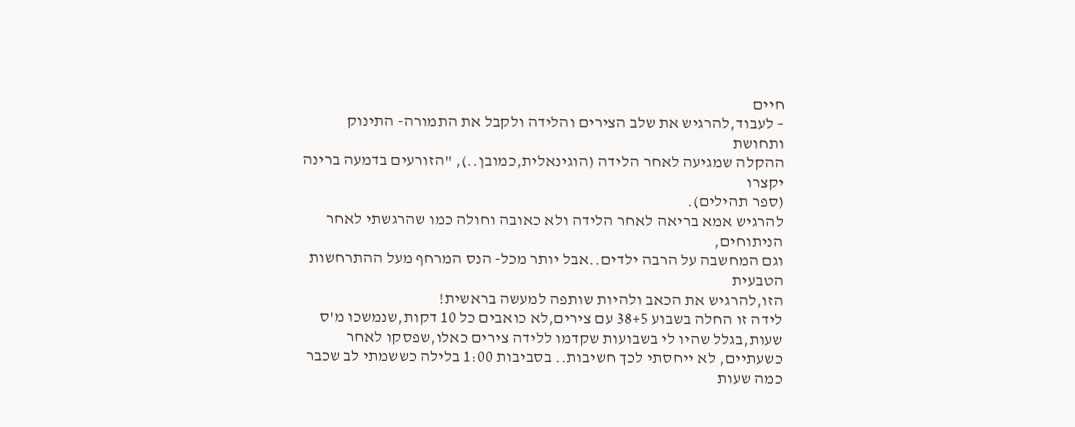חיים
– לעבוד,להרגיש את שלב הצירים והלידה ולקבל את התמורה- התינוק ותחושת
ההקלה שמגיעה לאחר הלידה (הוגינאלית,כמובן..), "הזורעים בדמעה ברינה יקצרו
(ספר תהילים).
להרגיש אמא בריאה לאחר הלידה ולא כאובה וחולה כמו שהרגשתי לאחר הניתוחים,
וגם המחשבה על הרבה ילדים..אבל יותר מכל- הנס המרחף מעל ההתרחשות הטבעית
הזו,להרגיש את הכאב ולהיות שותפה למעשה בראשית!
לידה זו החלה בשבוע 38+5 עם צירים,לא כואבים כל 10 דקות,שנמשכו מ'ס שעות,בגלל שהיו לי בשבועות שקדמו ללידה צירים כאלו,שפסקו לאחר כשעתיים, לא ייחסתי לכך חשיבות.. בסביבות 1:00 בלילה כששמתי לב שכבר כמה שעות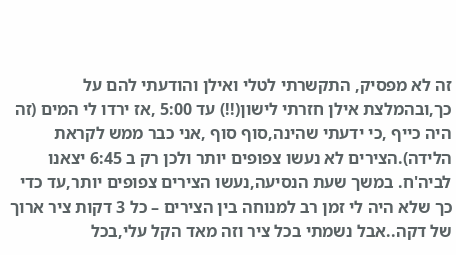זה לא מפסיק, התקשרתי לטלי ואילן והודעתי להם על כך,ובהמלצת אילן חזרתי לישון(!!) עד 5:00 ,אז ירדו לי המים (זה היה כייף ,כי ידעתי שהינה,סוף סוף ,אני כבר ממש לקראת הלידה).הצירים לא נעשו צפופים יותר ולכן רק ב 6:45 יצאנו לביה'ח. במשך שעת הנסיעה,נעשו הצירים צפופים יותר,עד כדי כך שלא היה לי זמן רב למנוחה בין הצירים – כל 3 דקות ציר ארוך של דקה..אבל נשמתי בכל ציר וזה מאד הקל עלי,בכל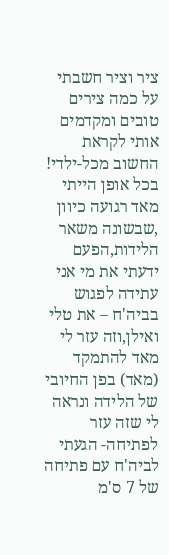ציר וציר חשבתי על כמה צירים טובים ומקדמים אותי לקראת החשוב מכל-ילדי! בכל אופן הייתי מאד רגועה כיוון ,שבשונה משאר הלידות,הפעם ידעתי את מי אני עתידה לפגוש בביה'ח – את טלי ואילן,וזה עזר לי מאד להתמקד (מאד) בפן החיובי של הלידה ונראה לי שזה עזר לפתיחה- הגעתי לביה'ח עם פתיחה של 7 ס'מ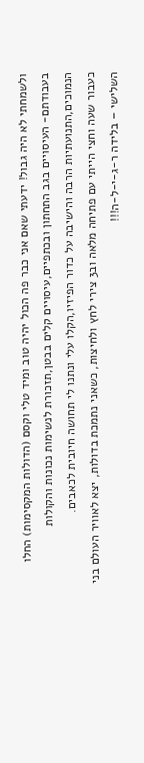ולשמחתי לא היה גבול! ידעתי שאם אני כבר פה הכול יהיה טוב ומיד טלי וקסם (הדולות המקסימות) החלו בעבודתם- העיסויים בגב התחתון ובכתפיים,עיסויים קלים בבטן,תזכורת לנשימות נכונות והקולות הנמוכים,התנועתיות הרבה והישיבה על כדור הפיזיו,הקלו עלי ונתנו לי תחושה חיובית לכאבים.
כעבור שעה וחצי הייתי עם פתיחה מלאה וב3 צירי לחץ ולחיצות, כשאני נתמכת בדולות, יצא לאוויר העולם בני השלישי – בלידה ר-ג-י-ל-ה!!!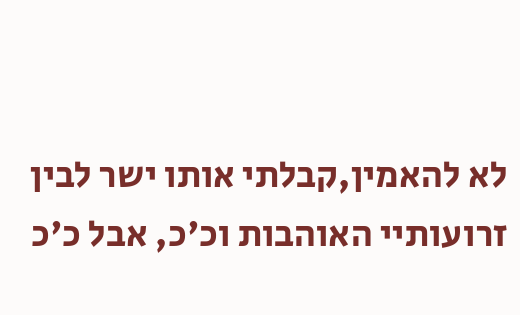לא להאמין,קבלתי אותו ישר לבין זרועותיי האוהבות וכ'כ, אבל כ'כ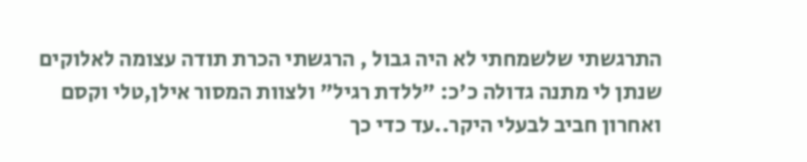התרגשתי שלשמחתי לא היה גבול , הרגשתי הכרת תודה עצומה לאלוקים שנתן לי מתנה גדולה כ'כ: "ללדת רגיל" ולצוות המסור אילן,טלי וקסם ואחרון חביב לבעלי היקר..עד כדי כך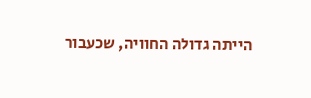הייתה גדולה החוויה, שכעבור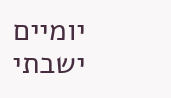יומיים ישבתי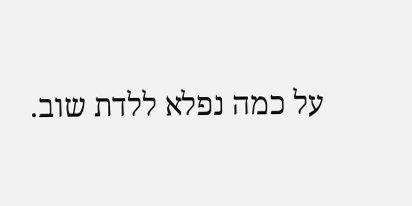על כמה נפלא ללדת שוב.